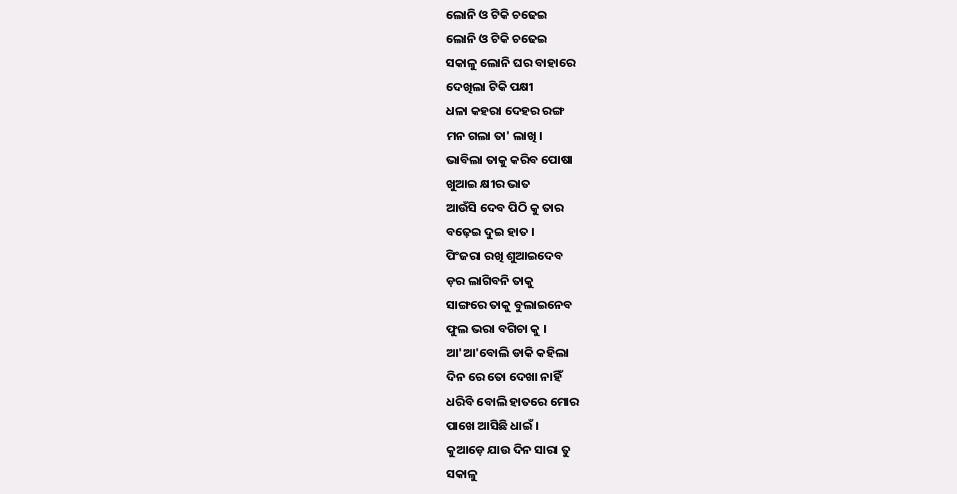ଲୋନି ଓ ଟିକି ଚଢେଇ
ଲୋନି ଓ ଟିକି ଚଢେଇ
ସକାଳୁ ଲୋନି ଘର ବାହାରେ
ଦେଖିଲା ଟିକି ପକ୍ଷୀ
ଧଳା କହରା ଦେହର ରଙ୍ଗ
ମନ ଗଲା ତା' ଲାଖି ।
ଭାବିଲା ତାକୁ କରିବ ପୋଷା
ଖୁଆଇ କ୍ଷୀର ଭାତ
ଆଉଁସି ଦେବ ପିଠି କୁ ତାର
ବଢ଼େଇ ଦୁଇ ହାତ ।
ପିଂଜରା ରଖି ଶୁଆଇଦେବ
ଡ଼ର ଲାଗିବନି ତାକୁ
ସାଙ୍ଗରେ ତାକୁ ବୁଲାଇନେବ
ଫୁଲ ଭରା ବଗିଚା କୁ ।
ଆ'ଆ'ବୋଲି ଡାକି କହିଲା
ଦିନ ରେ ତୋ ଦେଖା ନାହିଁ
ଧରିବି ବୋଲି ହାତରେ ମୋର
ପାଖେ ଆସିଛି ଧାଇଁ ।
କୁଆଡ଼େ ଯାଉ ଦିନ ସାରା ତୁ
ସକାଳୁ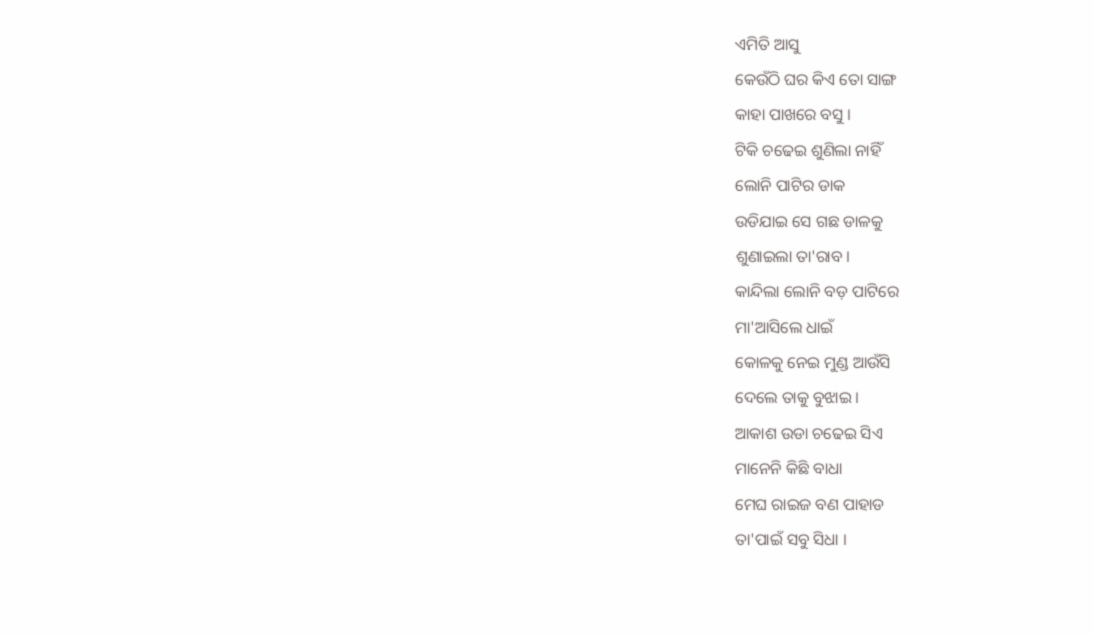ଏମିତି ଆସୁ
କେଉଁଠି ଘର କିଏ ତୋ ସାଙ୍ଗ
କାହା ପାଖରେ ବସୁ ।
ଟିକି ଚଢେଇ ଶୁଣିଲା ନାହିଁ
ଲୋନି ପାଟିର ଡାକ
ଉଡିଯାଇ ସେ ଗଛ ଡାଳକୁ
ଶୁଣାଇଲା ତା'ରାବ ।
କାନ୍ଦିଲା ଲୋନି ବଡ଼ ପାଟିରେ
ମା'ଆସିଲେ ଧାଇଁ
କୋଳକୁ ନେଇ ମୁଣ୍ଡ ଆଉଁସି
ଦେଲେ ତାକୁ ବୁଝାଇ ।
ଆକାଶ ଉଡା ଚଢେଇ ସିଏ
ମାନେନି କିଛି ବାଧା
ମେଘ ରାଇଜ ବଣ ପାହାଡ
ତା'ପାଇଁ ସବୁ ସିଧା ।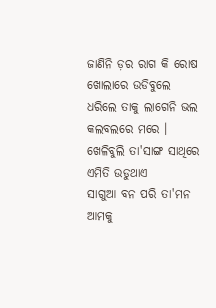ଜାଣିନି ଡ଼ର ରାଗ କି ରୋଷ
ଖୋଲାରେ ଉଡିବୁଲେ
ଧରିଲେ ତାକୁ ଲାଗେନି ଭଲ
କଲବଲରେ ମରେ ।
ଖେଳିବୁଲି ତା'ସାଙ୍ଗ ସାଥିରେ
ଏମିତି ଉଡୁଥାଏ
ସାଗୁଆ ବନ ପରି ତା'ମନ
ଆମକୁ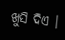ଖୁସି ଦିଏ ।